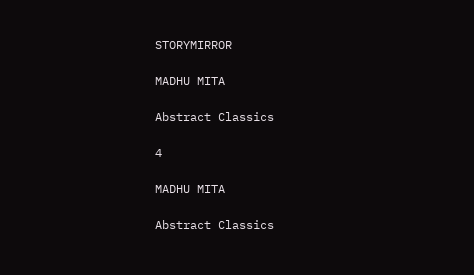STORYMIRROR

MADHU MITA

Abstract Classics

4

MADHU MITA

Abstract Classics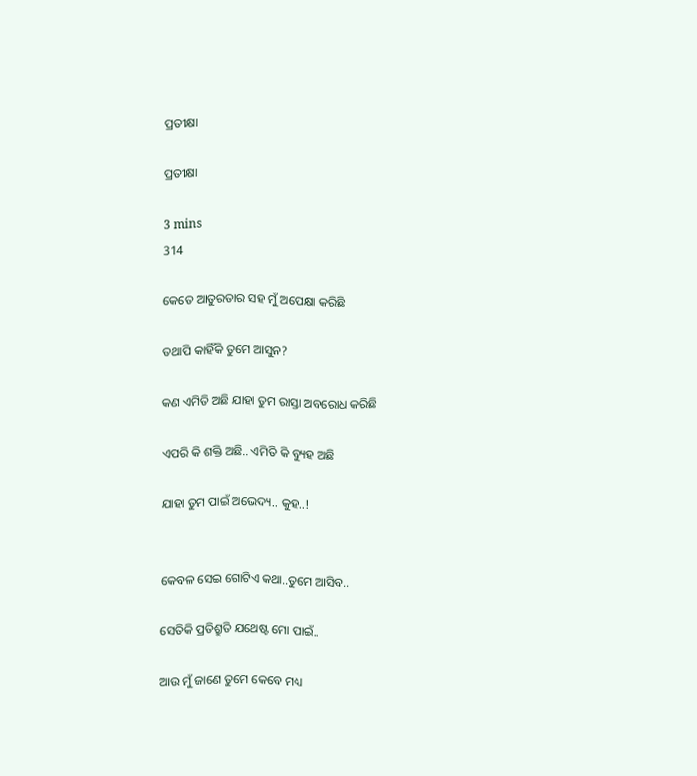ପ୍ରତୀକ୍ଷା

ପ୍ରତୀକ୍ଷା

3 mins
314

କେତେ ଆତୁରତାର ସହ ମୁଁ ଅପେକ୍ଷା କରିଛି

ତଥାପି କାହିଁକି ତୁମେ ଆସୁନ?

କଣ ଏମିତି ଅଛି ଯାହା ତୁମ ରାସ୍ତା ଅବରୋଧ କରିଛି

ଏପରି କି ଶକ୍ତି ଅଛି.. ଏମିତି କି ବ୍ୟୁହ ଅଛି

ଯାହା ତୁମ ପାଇଁ ଅଭେଦ୍ୟ.. କୁହ..!


କେବଳ ସେଇ ଗୋଟିଏ କଥା..ତୁମେ ଆସିବ..

ସେତିକି ପ୍ରତିଶ୍ରୁତି ଯଥେଷ୍ଟ ମୋ ପାଇଁ..

ଆଉ ମୁଁ ଜାଣେ ତୁମେ କେବେ ମଧ୍ୟ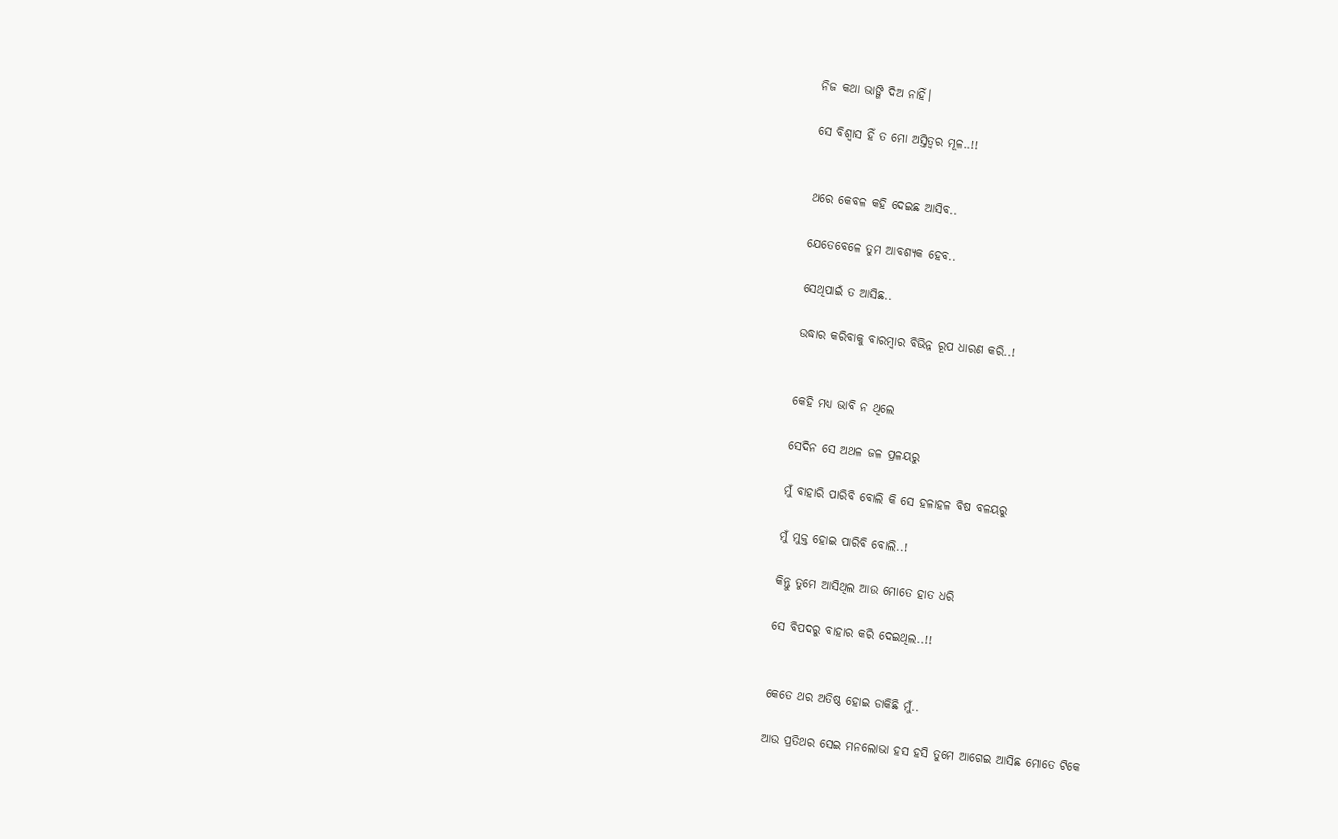ନିଜ କଥା ଭାଙ୍ଗି ଦିଅ ନାହିଁ।

ସେ ବିଶ୍ୱାସ ହିଁ ତ ମୋ ଅସ୍ତିତ୍ବର ମୂଳ..!!


ଥରେ କେବଳ କହି ଦେଇଛ ଆସିବ..

ଯେତେବେଳେ ତୁମ ଆବଶ୍ୟକ ହେବ..

ସେଥିପାଇଁ ତ ଆସିଛ..

ଉଦ୍ଧାର କରିବାକୁ ବାରମ୍ବାର ବିଭିନ୍ନ ରୂପ ଧାରଣ କରି..!


କେହି ମଧ୍ୟ ଭାବି ନ ଥିଲେ

ସେଦିନ ସେ ଅଥଳ ଜଳ ପ୍ରଳୟରୁ

ମୁଁ ବାହାରି ପାରିବି ବୋଲି କି ସେ ହଳାହଳ ବିଷ ବଳୟରୁ

ମୁଁ ମୁକ୍ତ ହୋଇ ପାରିବି ବୋଲି..!

କିନ୍ତୁ ତୁମେ ଆସିଥିଲ ଆଉ ମୋତେ ହାତ ଧରି

ସେ ବିପଦରୁ ବାହାର କରି ଦେଇଥିଲ..!!


କେତେ ଥର ଅତିଷ୍ଠ ହୋଇ ଡାକିଛି ମୁଁ..

ଆଉ ପ୍ରତିଥର ସେଇ ମନଲୋଭା ହସ ହସି ତୁମେ ଆଗେଇ ଆସିଛ ମୋତେ ଟିକେ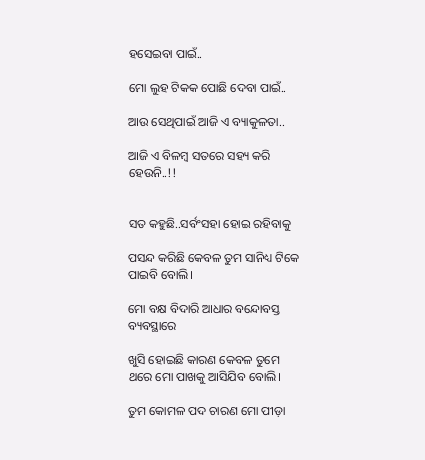ହସେଇବା ପାଇଁ..

ମୋ ଲୁହ ଟିକକ ପୋଛି ଦେବା ପାଇଁ..

ଆଉ ସେଥିପାଇଁ ଆଜି ଏ ବ୍ୟାକୁଳତା..

ଆଜି ଏ ବିଳମ୍ବ ସତରେ ସହ୍ୟ କରି ହେଉନି..!!


ସତ କହୁଛି..ସର୍ବଂସହା ହୋଇ ରହିବାକୁ

ପସନ୍ଦ କରିଛି କେବଳ ତୁମ ସାନିଧ୍ୟ ଟିକେ ପାଇବି ବୋଲି।

ମୋ ବକ୍ଷ ବିଦାରି ଆଧାର ବନ୍ଦୋବସ୍ତ ବ୍ୟବସ୍ଥାରେ

ଖୁସି ହୋଇଛି କାରଣ କେବଳ ତୁମେ ଥରେ ମୋ ପାଖକୁ ଆସିଯିବ ବୋଲି।

ତୁମ କୋମଳ ପଦ ଚାରଣ ମୋ ପୀଡ଼ା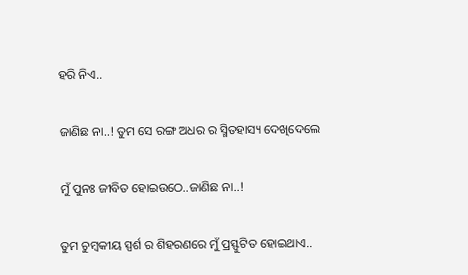ହରି ନିଏ..

ଜାଣିଛ ନା..! ତୁମ ସେ ରଙ୍ଗ ଅଧର ର ସ୍ମିତହାସ୍ୟ ଦେଖିଦେଲେ

ମୁଁ ପୁନଃ ଜୀବିତ ହୋଇଉଠେ..ଜାଣିଛ ନା..!

ତୁମ ଚୁମ୍ବକୀୟ ସ୍ପର୍ଶ ର ଶିହରଣରେ ମୁଁ ପ୍ରସ୍ଫୁଟିତ ହୋଇଥାଏ..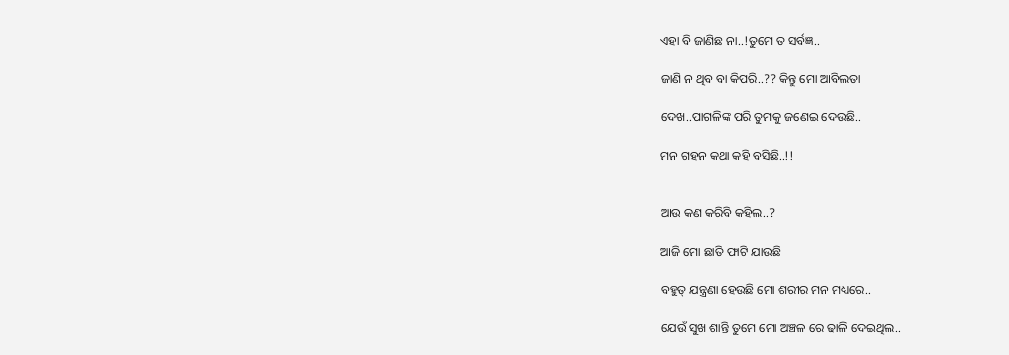ଏହା ବି ଜାଣିଛ ନା..!ତୁମେ ତ ସର୍ବଜ୍ଞ..

ଜାଣି ନ ଥିବ ବା କିପରି..?? କିନ୍ତୁ ମୋ ଆବିଲତା

ଦେଖ..ପାଗଳିଙ୍କ ପରି ତୁମକୁ ଜଣେଇ ଦେଉଛି..

ମନ ଗହନ କଥା କହି ବସିଛି..!!


ଆଉ କଣ କରିବି କହିଲ..?

ଆଜି ମୋ ଛାତି ଫାଟି ଯାଉଛି

ବହୁତ୍ ଯନ୍ତ୍ରଣା ହେଉଛି ମୋ ଶରୀର ମନ ମଧ୍ୟରେ..

ଯେଉଁ ସୁଖ ଶାନ୍ତି ତୁମେ ମୋ ଅଞ୍ଚଳ ରେ ଢାଳି ଦେଇଥିଲ..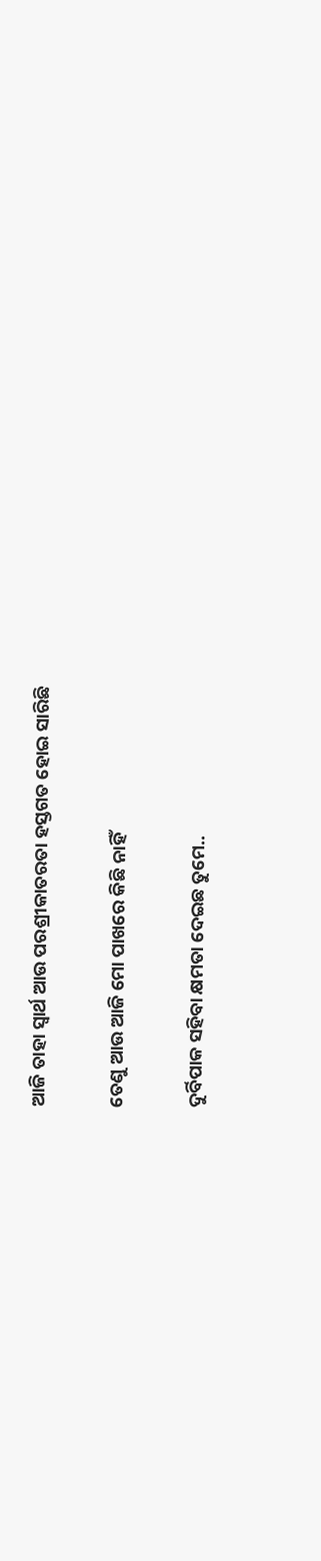ଆଜି ତାହା ସ୍ବାର୍ଥ ଆଉ ପରଶ୍ରୀକାତରତା ହସ୍ତଗତ ହୋଇ ସାରିଛି

ତେଣୁ ଆଉ ଆଜି ମୋ ପାଖରେ କିଛି ନାହିଁ

ଦୁର୍ବିପାକ ସହିବା କ୍ଷମତା ଦେଇଛ ତୁମେ..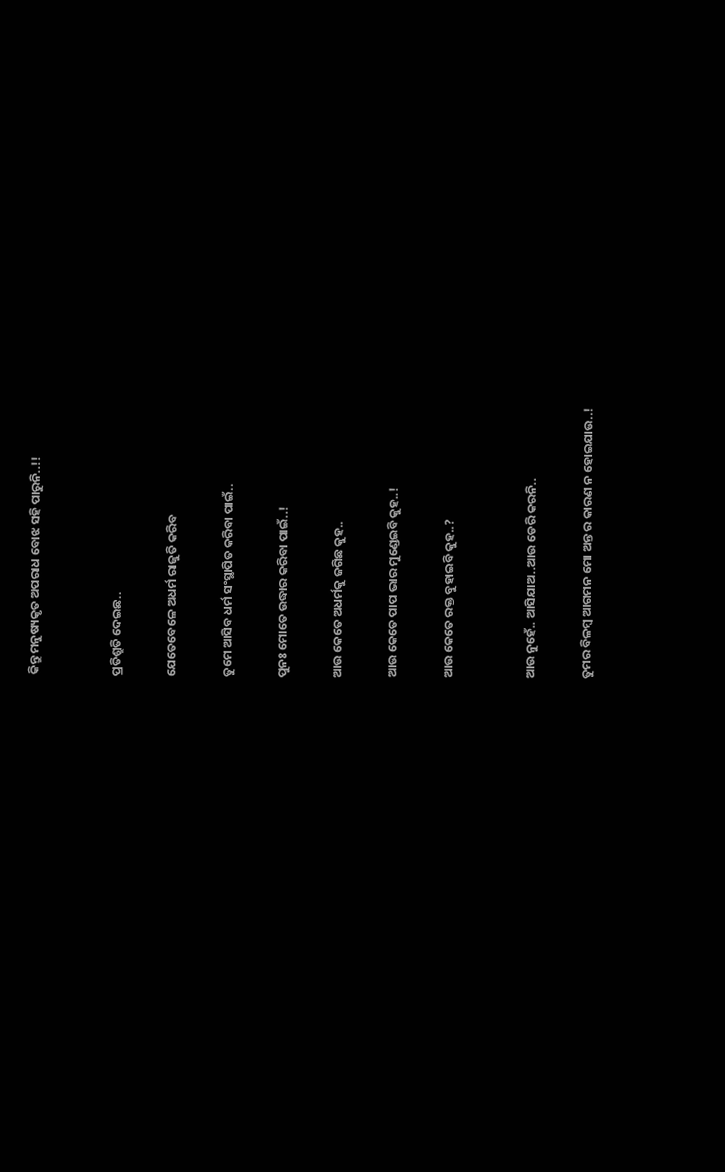କିନ୍ତୁ ମନୁଷ୍ୟକୃତ ଅପରାଧ ବୋଝ ସହି ପାରୁନି..!!


ପ୍ରତିଶ୍ରୁତି ଦେଇଛ..

ଯେତେବେଳେ ଅଧର୍ମ ରାଜୁତି କରିବ

ତୁମେ ଆସିବ ଧର୍ମ ସଂସ୍ଥାପିତ କରିବା ପାଇଁ..

ପୁନଃ ମୋତେ ଉଦ୍ଧାର କରିବା ପାଇଁ..!

ଆଉ କେତେ ଅଧର୍ମକୁ ଜଗିଛ କୁହ..

ଆଉ କେତେ ପାପ ଭାର ମୁଣ୍ଡେଇବି କୁହ..!

ଆଉ କେତେ ରକ୍ତ ବୁହାଇବି କୁହ..?


ଆଉ ନୁହେଁ.. ଆସିଯାଅ..ଆଉ ଡେରି କରନି..

ତୁମର ବିଳମ୍ବ ଆଗମନ ମୋ ଅନ୍ତ ର କାରଣ ନ ହୋଇଯାଉ..!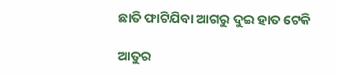ଛାତି ଫାଟିଯିବା ଆଗରୁ ଦୁଇ ହାତ ଟେକି

ଆତୁର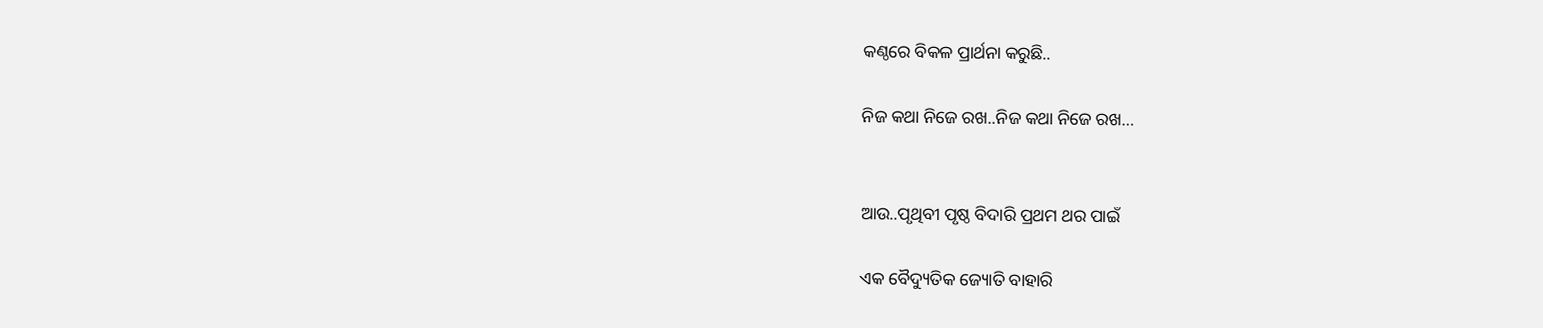କଣ୍ଠରେ ବିକଳ ପ୍ରାର୍ଥନା କରୁଛି..

ନିଜ କଥା ନିଜେ ରଖ..ନିଜ କଥା ନିଜେ ରଖ…


ଆଉ..ପୃଥିବୀ ପୃଷ୍ଠ ବିଦାରି ପ୍ରଥମ ଥର ପାଇଁ

ଏକ ବୈଦ୍ୟୁତିକ ଜ୍ୟୋତି ବାହାରି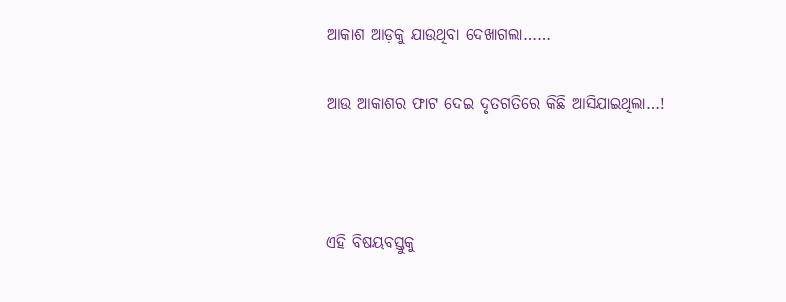ଆକାଶ ଆଡ଼କୁ ଯାଉଥିବା ଦେଖାଗଲା……

ଆଉ ଆକାଶର ଫାଟ ଦେଇ ଦୃତଗତିରେ କିଛି ଆସିଯାଇଥିଲା…!



ଏହି ବିଷୟବସ୍ତୁକୁ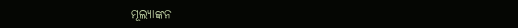ମୂଲ୍ୟାଙ୍କନ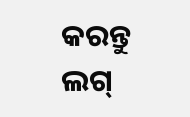କରନ୍ତୁ
ଲଗ୍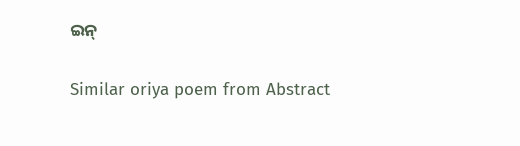ଇନ୍

Similar oriya poem from Abstract